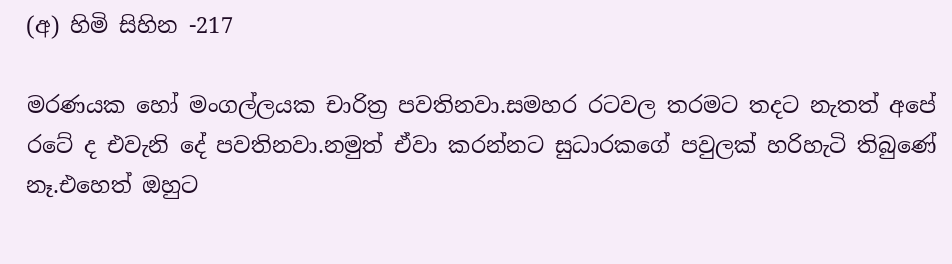(අ) හිමි සිහින -217

මරණයක හෝ මංගල්ලයක චාරිත්‍ර පවතිනවා.සමහර රටවල තරමට තදට නැතත් අපේ රටේ ද එවැනි දේ පවතිනවා.නමුත් ඒවා කරන්නට සුධාරකගේ පවුලක් හරිහැටි තිබුණේ නෑ.එහෙත් ඔහුට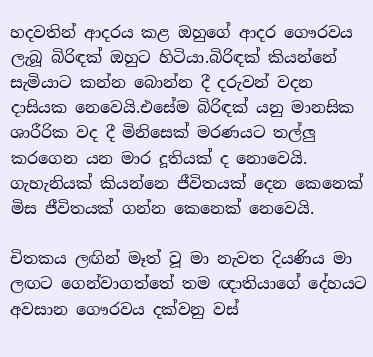හදවතින් ආදරය කළ ඔහුගේ ආදර ගෞරවය ලැබූ බිරිඳක් ඔහුට හිටියා.බිරිඳක් කියන්නේ සැමියාට කන්න බොන්න දී දරුවන් වදන දාසියක නෙවෙයි.එසේම බිරිඳක් යනු මානසික ශාරීරික වද දී මිනිසෙක් මරණයට තල්ලු කරගෙන යන මාර දූතියක් ද නොවෙයි. ගැහැනියක් කියන්නෙ ජීවිතයක් දෙන කෙනෙක් මිස ජීවිතයක් ගන්න කෙනෙක් නෙවෙයි.

චිතකය ලඟින් මෑත් වූ මා නැවත දියණිය මා ලඟට ගෙන්වාගත්තේ තම ඥාතියාගේ දේහයට අවසාන ගෞරවය දක්වනු වස්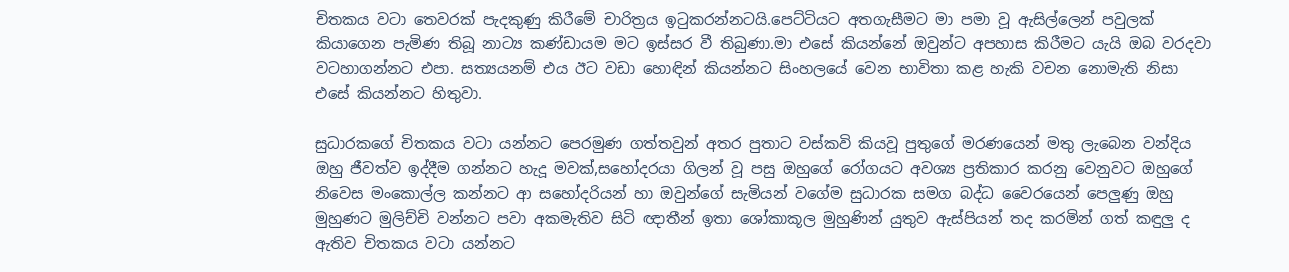චිතකය වටා තෙවරක් පැදකුණු කිරීමේ චාරිත්‍රය ඉටුකරන්නටයි.පෙට්ටියට අතගැසීමට මා පමා වූ ඇසිල්ලෙන් පවුලක් කියාගෙන පැමිණ තිබූ නාට්‍ය කණ්ඩායම මට ඉස්සර වී තිබුණා.මා එසේ කියන්නේ ඔවුන්ට අපහාස කිරීමට යැයි ඔබ වරදවා වටහාගන්නට එපා. සත්‍යයනම් එය ඊට වඩා හොඳින් කියන්නට සිංහලයේ වෙන භාවිතා කළ හැකි වචන නොමැති නිසා එසේ කියන්නට හිතුවා.

සුධාරකගේ චිතකය වටා යන්නට පෙරමුණ ගත්තවුන් අතර පුතාට වස්කවි කියවූ පුතුගේ මරණයෙන් මතු ලැබෙන වන්දිය ඔහු ජීවත්ව ඉද්දීම ගන්නට හැදූ මවක්,සහෝදරයා ගිලන් වූ පසු ඔහුගේ රෝගයට අවශ්‍ය ප්‍රතිකාර කරනු වෙනුවට ඔහුගේ නිවෙස මංකොල්ල කන්නට ආ සහෝදරියන් හා ඔවුන්ගේ සැමියන් වගේම සුධාරක සමග බද්ධ වෛරයෙන් පෙලුණු ඔහු මුහුණට මුලිච්චි වන්නට පවා අකමැතිව සිටි ඥාතීන් ඉතා ශෝකාකූල මුහුණින් යුතුව ඇස්පියන් තද කරමින් ගත් කඳුලු ද ඇතිව චිතකය වටා යන්නට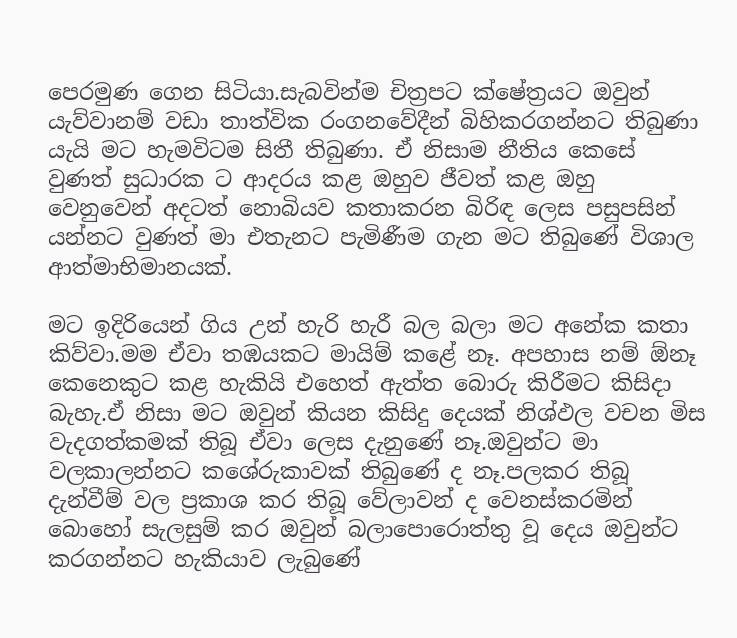පෙරමුණ ගෙන සිටියා.සැබවින්ම චිත්‍රපට ක්ෂේත්‍රයට ඔවුන් යැව්වානම් වඩා තාත්වික රංගනවේදීන් බිහිකරගන්නට තිබුණා යැයි මට හැමවිටම සිතී තිබුණා. ඒ නිසාම නීතිය කෙසේ වුණත් සුධාරක ට ආදරය කළ ඔහුව ජීවත් කළ ඔහු වෙනුවෙන් අදටත් නොබියව කතාකරන බිරිඳ ලෙස පසුපසින් යන්නට වුණත් මා එතැනට පැමිණීම ගැන මට තිබුණේ විශාල ආත්මාභිමානයක්.

මට ඉදිරියෙන් ගිය උන් හැරි හැරී බල බලා මට අනේක කතා කිව්වා.මම ඒවා තඹයකට මායිම් කළේ නෑ. අපහාස නම් ඕනෑ කෙනෙකුට කළ හැකියි එහෙත් ඇත්ත බොරු කිරීමට කිසිදා බැහැ.ඒ නිසා මට ඔවුන් කියන කිසිදු දෙයක් නිශ්ඵල වචන මිස වැදගත්කමක් තිබූ ඒවා ලෙස දැනුණේ නෑ.ඔවුන්ට මා වලකාලන්නට කශේරුකාවක් තිබුණේ ද නෑ.පලකර තිබූ දැන්වීම් වල ප්‍රකාශ කර තිබූ වේලාවන් ද වෙනස්කරමින් බොහෝ සැලසුම් කර ඔවුන් බලාපොරොත්තු වූ දෙය ඔවුන්ට කරගන්නට හැකියාව ලැබුණේ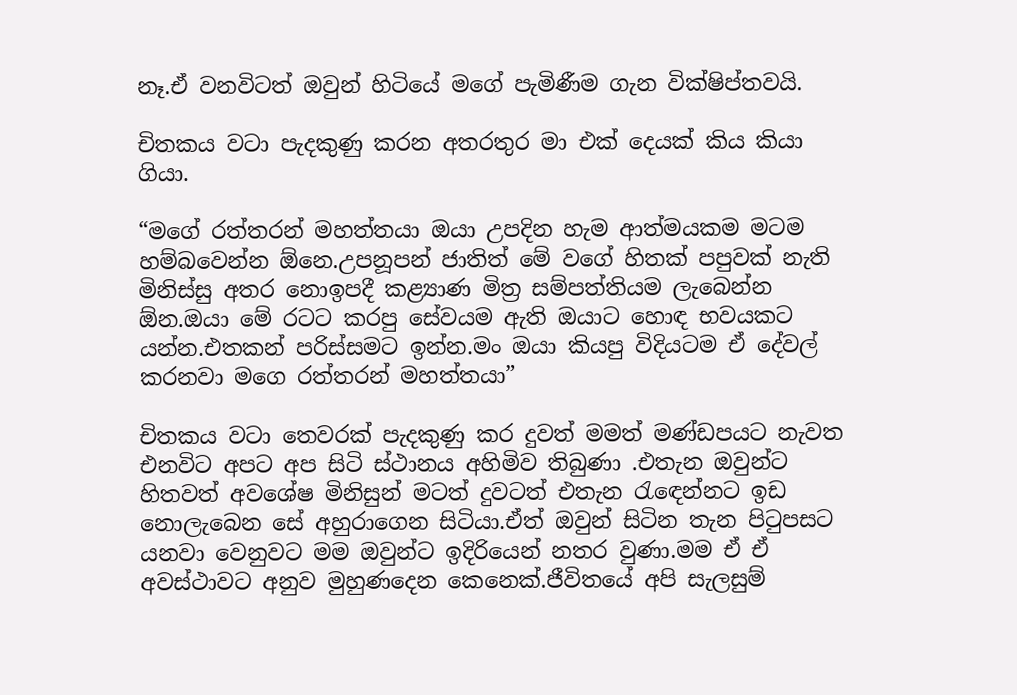නෑ.ඒ වනවිටත් ඔවුන් හිටියේ මගේ පැමිණීම ගැන වික්ෂිප්තවයි.

චිතකය වටා පැදකුණු කරන අතරතුර මා එක් දෙයක් කිය කියා ගියා.

“මගේ රත්තරන් මහත්තයා ඔයා උපදින හැම ආත්මයකම මටම හම්බවෙන්න ඕනෙ.උපනූපන් ජාතිත් මේ වගේ හිතක් පපුවක් නැති මිනිස්සු අතර නොඉපදී කළ්‍යාණ මිත්‍ර සම්පත්තියම ලැබෙන්න ඕන.ඔයා මේ රටට කරපු සේවයම ඇති ඔයාට හොඳ භවයකට යන්න.එතකන් පරිස්සමට ඉන්න.මං ඔයා කියපු විදියටම ඒ දේවල් කරනවා මගෙ රත්තරන් මහත්තයා”

චිතකය වටා තෙවරක් පැදකුණු කර දුවත් මමත් මණ්ඩපයට නැවත එනවිට අපට අප සිටි ස්ථානය අහිමිව තිබුණා .එතැන ඔවුන්ට හිතවත් අවශේෂ මිනිසුන් මටත් දුවටත් එතැන රැඳෙන්නට ඉඩ නොලැබෙන සේ අහුරාගෙන සිටියා.ඒත් ඔවුන් සිටින තැන පිටුපසට යනවා වෙනුවට මම ඔවුන්ට ඉදිරියෙන් නතර වුණා.මම ඒ ඒ අවස්ථාවට අනුව මුහුණදෙන කෙනෙක්.ජීවිතයේ අපි සැලසුම්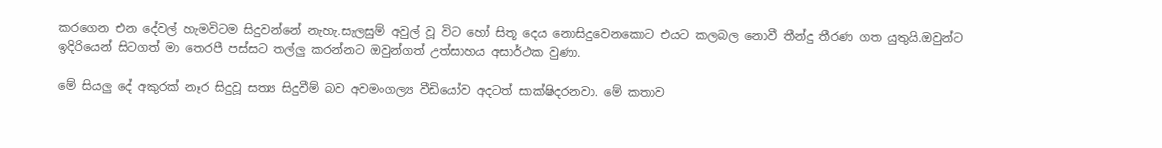කරගෙන එන දේවල් හැමවිටම සිදුවන්නේ නැහැ.සැලසුම් අවුල් වූ විට හෝ සිතූ දෙය නොසිදුවෙනකොට එයට කලබල නොවී තීන්දු තීරණ ගත යුතුයි.ඔවුන්ට ඉදිරියෙන් සිටගත් මා තෙරපී පස්සට තල්ලු කරන්නට ඔවුන්ගත් උත්සාහය අසාර්ථක වුණා.

මේ සියලු දේ අකුරක් නෑර සිදුවූ සත්‍ය සිදුවීම් බව අවමංගල්‍ය වීඩියෝව අදටත් සාක්ෂිදරනවා. මේ කතාව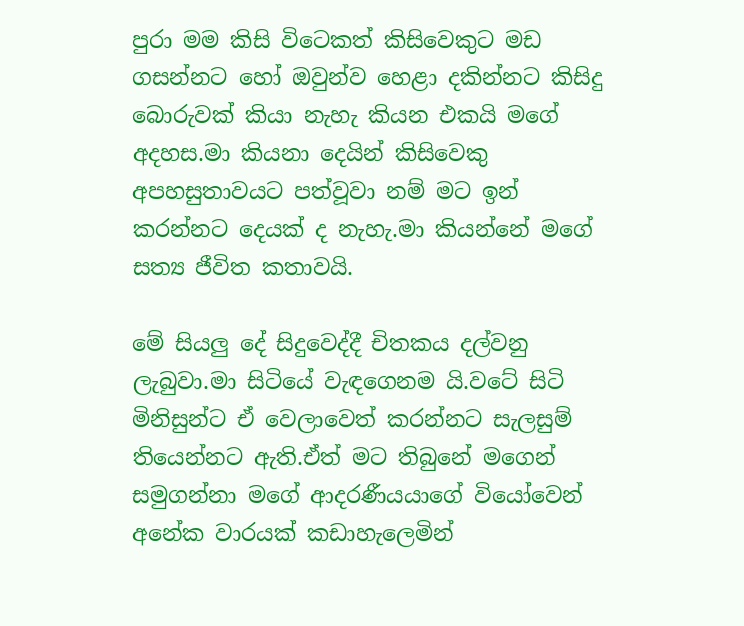පුරා මම කිසි විටෙකත් කිසිවෙකුට මඩ ගසන්නට හෝ ඔවුන්ව හෙළා දකින්නට කිසිදු බොරුවක් කියා නැහැ කියන එකයි මගේ අදහස.මා කියනා දෙයින් කිසිවෙකු අපහසුතාවයට පත්වූවා නම් මට ඉන් කරන්නට දෙයක් ද නැහැ.මා කියන්නේ මගේ සත්‍ය ජීවිත කතාවයි.

මේ සියලු දේ සිදුවෙද්දී චිතකය දල්වනු ලැබුවා.මා සිටියේ වැඳගෙනම යි.වටේ සිටි මිනිසුන්ට ඒ වෙලාවෙත් කරන්නට සැලසුම් තියෙන්නට ඇති.ඒත් මට තිබුනේ මගෙන් සමුගන්නා මගේ ආදරණීයයාගේ වියෝවෙන් අනේක වාරයක් කඩාහැලෙමින්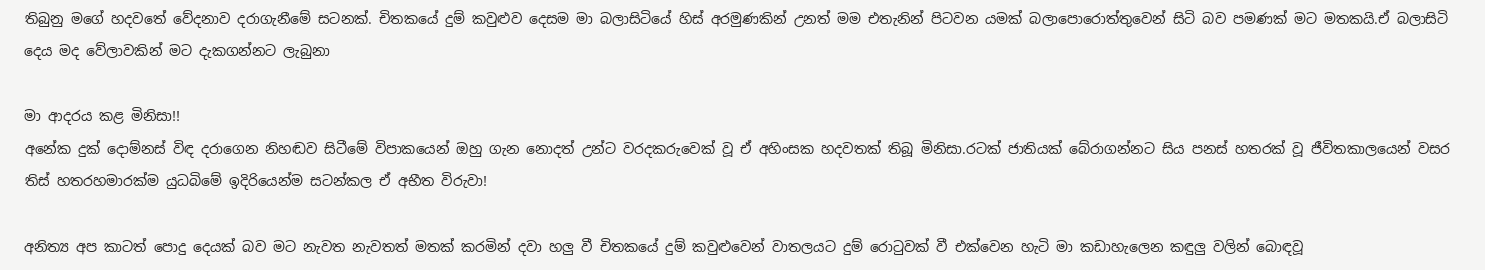තිබුනු මගේ හදවතේ වේදනාව දරාගැනීමේ සටනක්. චිතකයේ දුම් කවුළුව දෙසම මා බලාසිටියේ හිස් අරමුණකින් උනත් මම එතැනින් පිටවන යමක් බලාපොරොත්තුවෙන් සිටි බව පමණක් මට මතකයි.ඒ බලාසිටි දෙය මද වේලාවකින් මට දැකගන්නට ලැබුනා

මා ආදරය කළ මිනිසා!!
අනේක දුක් දොම්නස් විඳ දරාගෙන නිහඬව සිටීමේ විපාකයෙන් ඔහු ගැන නොදත් උන්ට වරදකරුවෙක් වූ ඒ අහිංසක හදවතක් තිබූ මිනිසා.රටක් ජාතියක් බේරාගන්නට සිය පනස් හතරක් වූ ජීවිතකාලයෙන් වසර තිස් හතරහමාරක්ම යුධබිමේ ඉදිරියෙන්ම සටන්කල ඒ අභීත විරුවා!

අනිත්‍ය අප කාටත් පොදු දෙයක් බව මට නැවත නැවතත් මතක් කරමින් දවා හලු වී චිතකයේ දුම් කවුළුවෙන් වාතලයට දුම් රොටුවක් වී එක්වෙන හැටි මා කඩාහැලෙන කඳුලු වලින් බොඳවූ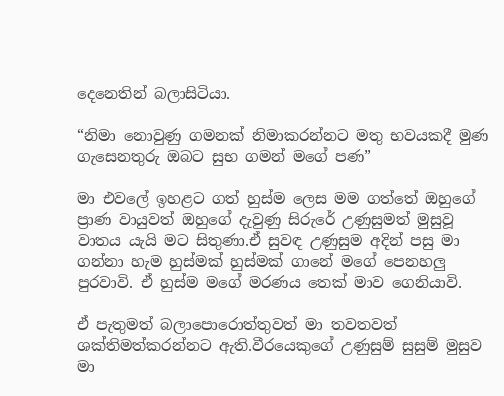දෙනෙතින් බලාසිටියා.

“නිමා නොවුණු ගමනක් නිමාකරන්නට මතු භවයකදී මුණ ගැසෙනතුරු ඔබට සුභ ගමන් මගේ පණ”

මා එවලේ ඉහළට ගත් හුස්ම ලෙස මම ගත්තේ ඔහුගේ ප්‍රාණ වායුවත් ඔහුගේ දැවුණු සිරුරේ උණුසුමත් මුසුවූ වාතය යැයි මට සිතුණා.ඒ සුවඳ උණුසුම අදින් පසු මා ගන්නා හැම හුස්මක් හුස්මක් ගානේ මගේ පෙනහලු පුරවාවි. ඒ හුස්ම මගේ මරණය තෙක් මාව ගෙනියාවි.

ඒ පැතුමත් බලාපොරොත්තුවත් මා තවතවත් ශක්තිමත්කරන්නට ඇති.වීරයෙකුගේ උණුසුම් සුසුම් මුසුව මා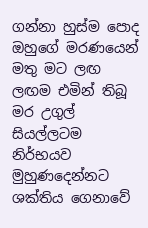ගන්නා හුස්ම පොද ඔහුගේ මරණයෙන් මතු මට ලඟ ලඟම එමින් තිබූ මර උගුල් සියල්ලටම නිර්භයව මුහුණදෙන්නට ශක්තිය ගෙනාවේ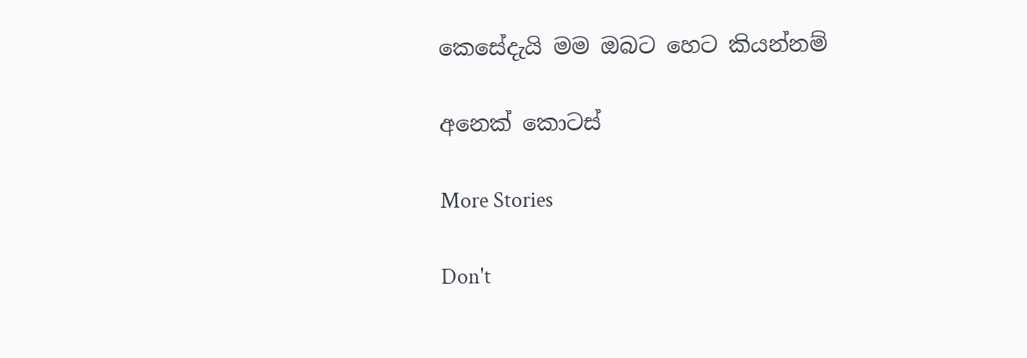කෙසේදැයි මම ඔබට හෙට කියන්නම්

අනෙක් කොටස්

More Stories

Don't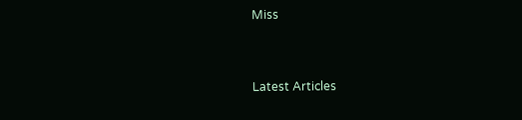Miss


Latest Articles